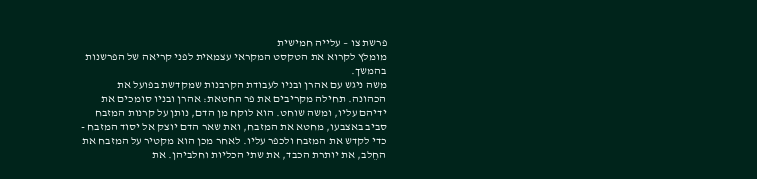פרשת צו – עלייה חמישית
מומלץ לקרוא את הטקסט המקראי עצמאית לפני קריאה של הפרשנות בהמשך.
משה ניגש עם אהרן ובניו לעבודת הקרבנות שמקדשת בפועל את הכהונה. תחילה מקריבים את פר החטאת: אהרן ובניו סומכים את ידיהם עליו, ומשה שוחט. הוא לוקח מן הדם, נותן על קרנות המזבח סביב באצבעו, מחטא את המזבח, ואת שאר הדם יוצק אל יסוד המזבח - כדי לקדש את המזבח ולכפר עליו. לאחר מכן הוא מקטיר על המזבח את החֵלב, את יותרת הכבד, את שתי הכליות וחלביהן. את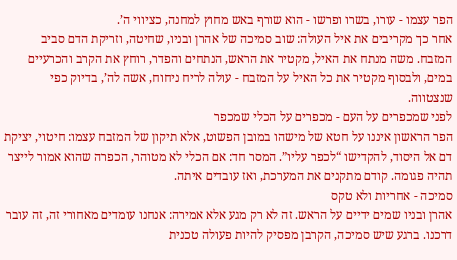הפר עצמו - עורו, בשרו ופרשו - הוא שורף באש מחוץ למחנה, כציווי ה’.
אחר כך מקריבים את איל העולה: שוב סמיכה של אהרן ובניו, שחיטה, וזריקת הדם סביב המזבח. משה מנתח את האיל, מקטיר את הראש, הנתחים והפדר, רוחץ את הקרב והכרעיים במים, ולבסוף מקטיר את כל האיל על המזבח - עולה לריח ניחוח, אשה לה’, בדיוק כפי שנצטווה.
לפני שמכפרים על העם - מכפרים על הכלי שמכפר
הפר הראשון איננו על חטא של מישהו במובן הפשוט, אלא תיקון של המזבח עצמו: חיטוי, יציקת דם אל היסוד, להקדישו “לכפר עליו”. המסר חד: אם הכלי לא מטוהר, הכפרה שהוא אמור לייצר תהיה פגומה. קודם מתקנים את המערכת, ואז עובדים איתה.
סמיכה - אחריות ולא טקס
אהרן ובניו שמים ידיים על הראש. זה לא רק מגע אלא אמירה: אנחנו עומדים מאחורי זה, זה עובר דרכנו. ברגע שיש סמיכה, הקרבן מפסיק להיות פעולה טכנית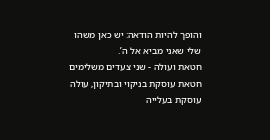והופך להיות הודאה: יש כאן משהו שלי שאני מביא אל ה’.
חטאת ועולה - שני צעדים משלימים
חטאת עוסקת בניקוי ובתיקון, עולה עוסקת בעלייה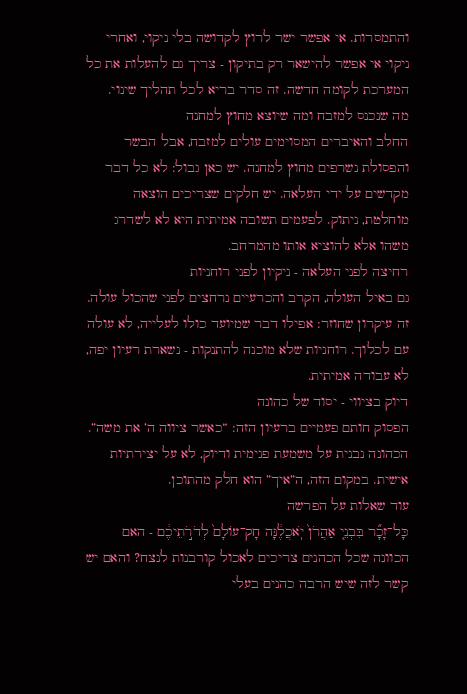והתמסרות. אי אפשר ישר לרוץ לקדושה בלי ניקוי, ואחרי ניקוי אי אפשר להישאר רק בתיקון - צריך גם להעלות את כל המערכת לקומה חדשה. זה סדר בריא לכל תהליך שינוי.
מה שנכנס למזבח ומה שיוצא מחוץ למחנה
החלב והאיברים המסוימים עולים למזבח, אבל הבשר והפסולת נשרפים מחוץ למחנה. יש כאן גבול: לא כל דבר מקדשים על ידי העלאה. יש חלקים שצריכים הוצאה מוחלטת, ניתוק. לפעמים תשובה אמיתית היא לא לשדרג משהו אלא להוציא אותו מהמרחב.
רחיצה לפני העלאה - ניקיון לפני רוחניות
גם באיל העולה, הקרב והכרעיים נרחצים לפני שהכול עולה. זה עיקרון שחוזר: אפילו דבר שמיועד כולו לעלייה, לא עולה עם לכלוך. רוחניות שלא מוכנה להתנקות - נשארת רעיון יפה, לא עבודה אמיתית.
דיוק בציווי - יסוד של כהונה
הפסוק חותם פעמיים ברעיון הזה: “כאשר ציווה ה’ את משה”. הכהונה נבנית על משמעת פנימית ודיוק, לא על יצירתיות אישית. במקום הזה, ה”איך” הוא חלק מהתוכן.
עוד שאלות על הפרשה
כָּל־זָכָ֞ר בִּבְנֵ֤י אַהֲרֹן֙ יֹֽאכֲלֶ֔נָּה חָק־עוֹלָם֙ לְדֹרֹ֣תֵיכֶ֔ם - האם הכוונה שכל הכהנים צריכים לאכול קורבנות לנצח? והאם יש קשר לזה שיש הרבה כהנים בעלי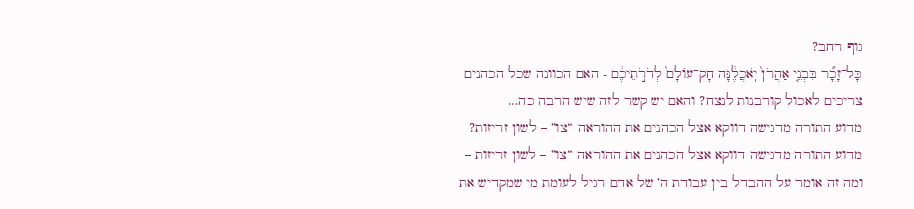גוף רחב?
כָּל־זָכָ֞ר בִּבְנֵ֤י אַהֲרֹן֙ יֹֽאכֲלֶ֔נָּה חָק־עוֹלָם֙ לְדֹרֹ֣תֵיכֶ֔ם - האם הכוונה שכל הכהנים צריכים לאכול קורבנות לנצח? והאם יש קשר לזה שיש הרבה כה...
מדוע התורה מדגישה דווקא אצל הכהנים את ההוראה “צו” – לשון זריזות?
מדוע התורה מדגישה דווקא אצל הכהנים את ההוראה “צו” – לשון זריזות – ומה זה אומר על ההבדל בין עבודת ה’ של אדם רגיל לעומת מי שמקדיש את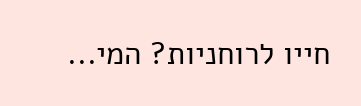חייו לרוחניות? המי...